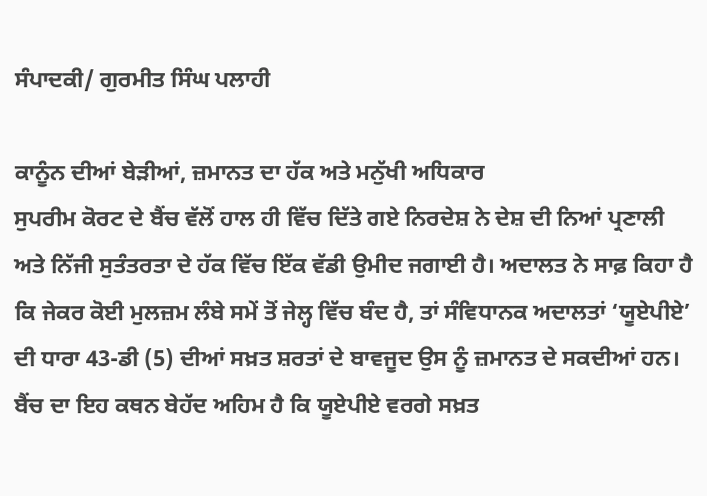ਸੰਪਾਦਕੀ/ ਗੁਰਮੀਤ ਸਿੰਘ ਪਲਾਹੀ

ਕਾਨੂੰਨ ਦੀਆਂ ਬੇੜੀਆਂ, ਜ਼ਮਾਨਤ ਦਾ ਹੱਕ ਅਤੇ ਮਨੁੱਖੀ ਅਧਿਕਾਰ
ਸੁਪਰੀਮ ਕੋਰਟ ਦੇ ਬੈਂਚ ਵੱਲੋਂ ਹਾਲ ਹੀ ਵਿੱਚ ਦਿੱਤੇ ਗਏ ਨਿਰਦੇਸ਼ ਨੇ ਦੇਸ਼ ਦੀ ਨਿਆਂ ਪ੍ਰਣਾਲੀ ਅਤੇ ਨਿੱਜੀ ਸੁਤੰਤਰਤਾ ਦੇ ਹੱਕ ਵਿੱਚ ਇੱਕ ਵੱਡੀ ਉਮੀਦ ਜਗਾਈ ਹੈ। ਅਦਾਲਤ ਨੇ ਸਾਫ਼ ਕਿਹਾ ਹੈ ਕਿ ਜੇਕਰ ਕੋਈ ਮੁਲਜ਼ਮ ਲੰਬੇ ਸਮੇਂ ਤੋਂ ਜੇਲ੍ਹ ਵਿੱਚ ਬੰਦ ਹੈ, ਤਾਂ ਸੰਵਿਧਾਨਕ ਅਦਾਲਤਾਂ ‘ਯੂਏਪੀਏ’ ਦੀ ਧਾਰਾ 43-ਡੀ (5) ਦੀਆਂ ਸਖ਼ਤ ਸ਼ਰਤਾਂ ਦੇ ਬਾਵਜੂਦ ਉਸ ਨੂੰ ਜ਼ਮਾਨਤ ਦੇ ਸਕਦੀਆਂ ਹਨ। ਬੈਂਚ ਦਾ ਇਹ ਕਥਨ ਬੇਹੱਦ ਅਹਿਮ ਹੈ ਕਿ ਯੂਏਪੀਏ ਵਰਗੇ ਸਖ਼ਤ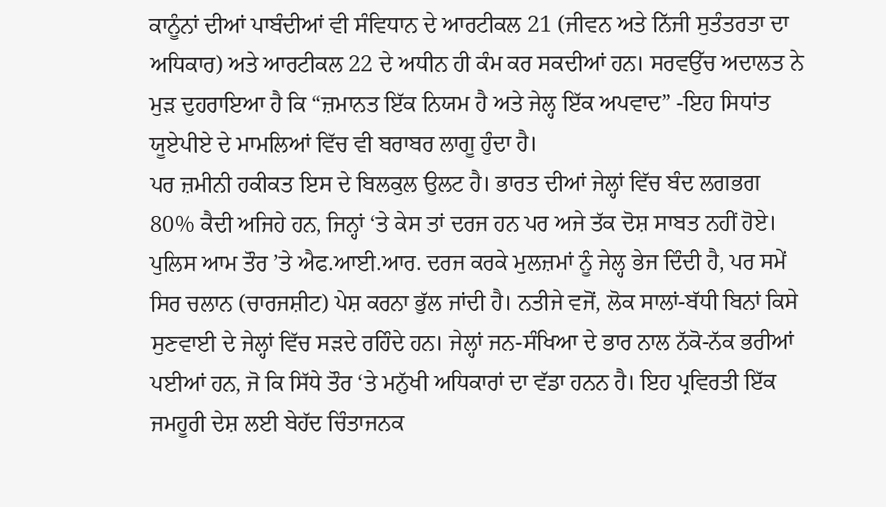ਕਾਨੂੰਨਾਂ ਦੀਆਂ ਪਾਬੰਦੀਆਂ ਵੀ ਸੰਵਿਧਾਨ ਦੇ ਆਰਟੀਕਲ 21 (ਜੀਵਨ ਅਤੇ ਨਿੱਜੀ ਸੁਤੰਤਰਤਾ ਦਾ ਅਧਿਕਾਰ) ਅਤੇ ਆਰਟੀਕਲ 22 ਦੇ ਅਧੀਨ ਹੀ ਕੰਮ ਕਰ ਸਕਦੀਆਂ ਹਨ। ਸਰਵਉੱਚ ਅਦਾਲਤ ਨੇ ਮੁੜ ਦੁਹਰਾਇਆ ਹੈ ਕਿ “ਜ਼ਮਾਨਤ ਇੱਕ ਨਿਯਮ ਹੈ ਅਤੇ ਜੇਲ੍ਹ ਇੱਕ ਅਪਵਾਦ” -ਇਹ ਸਿਧਾਂਤ ਯੂਏਪੀਏ ਦੇ ਮਾਮਲਿਆਂ ਵਿੱਚ ਵੀ ਬਰਾਬਰ ਲਾਗੂ ਹੁੰਦਾ ਹੈ।
ਪਰ ਜ਼ਮੀਨੀ ਹਕੀਕਤ ਇਸ ਦੇ ਬਿਲਕੁਲ ਉਲਟ ਹੈ। ਭਾਰਤ ਦੀਆਂ ਜੇਲ੍ਹਾਂ ਵਿੱਚ ਬੰਦ ਲਗਭਗ 80% ਕੈਦੀ ਅਜਿਹੇ ਹਨ, ਜਿਨ੍ਹਾਂ ‘ਤੇ ਕੇਸ ਤਾਂ ਦਰਜ ਹਨ ਪਰ ਅਜੇ ਤੱਕ ਦੋਸ਼ ਸਾਬਤ ਨਹੀਂ ਹੋਏ। ਪੁਲਿਸ ਆਮ ਤੌਰ ’ਤੇ ਐਫ.ਆਈ.ਆਰ. ਦਰਜ ਕਰਕੇ ਮੁਲਜ਼ਮਾਂ ਨੂੰ ਜੇਲ੍ਹ ਭੇਜ ਦਿੰਦੀ ਹੈ, ਪਰ ਸਮੇਂ ਸਿਰ ਚਲਾਨ (ਚਾਰਜਸ਼ੀਟ) ਪੇਸ਼ ਕਰਨਾ ਭੁੱਲ ਜਾਂਦੀ ਹੈ। ਨਤੀਜੇ ਵਜੋਂ, ਲੋਕ ਸਾਲਾਂ-ਬੱਧੀ ਬਿਨਾਂ ਕਿਸੇ ਸੁਣਵਾਈ ਦੇ ਜੇਲ੍ਹਾਂ ਵਿੱਚ ਸੜਦੇ ਰਹਿੰਦੇ ਹਨ। ਜੇਲ੍ਹਾਂ ਜਨ-ਸੰਖਿਆ ਦੇ ਭਾਰ ਨਾਲ ਨੱਕੋ-ਨੱਕ ਭਰੀਆਂ ਪਈਆਂ ਹਨ, ਜੋ ਕਿ ਸਿੱਧੇ ਤੌਰ ‘ਤੇ ਮਨੁੱਖੀ ਅਧਿਕਾਰਾਂ ਦਾ ਵੱਡਾ ਹਨਨ ਹੈ। ਇਹ ਪ੍ਰਵਿਰਤੀ ਇੱਕ ਜਮਹੂਰੀ ਦੇਸ਼ ਲਈ ਬੇਹੱਦ ਚਿੰਤਾਜਨਕ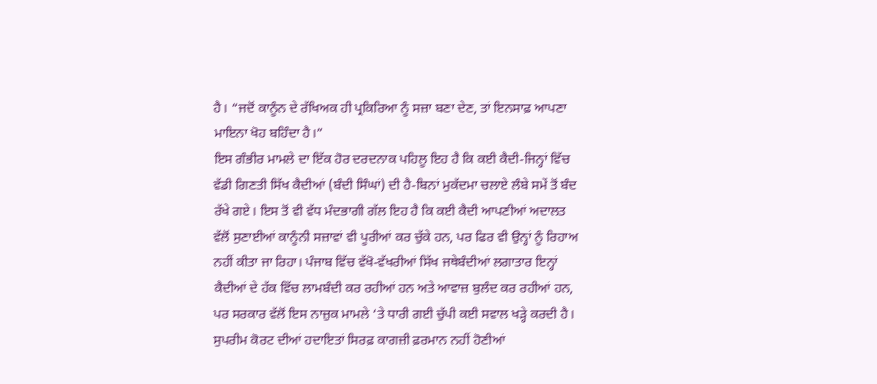ਹੈ। “ਜਦੋਂ ਕਾਨੂੰਨ ਦੇ ਰੱਖਿਅਕ ਹੀ ਪ੍ਰਕਿਰਿਆ ਨੂੰ ਸਜ਼ਾ ਬਣਾ ਦੇਣ, ਤਾਂ ਇਨਸਾਫ਼ ਆਪਣਾ ਮਾਇਨਾ ਖੋਹ ਬਹਿੰਦਾ ਹੈ।”
ਇਸ ਗੰਭੀਰ ਮਾਮਲੇ ਦਾ ਇੱਕ ਹੋਰ ਦਰਦਨਾਕ ਪਹਿਲੂ ਇਹ ਹੈ ਕਿ ਕਈ ਕੈਦੀ-ਜਿਨ੍ਹਾਂ ਵਿੱਚ ਵੱਡੀ ਗਿਣਤੀ ਸਿੱਖ ਕੈਦੀਆਂ (ਬੰਦੀ ਸਿੰਘਾਂ) ਦੀ ਹੈ-ਬਿਨਾਂ ਮੁਕੱਦਮਾ ਚਲਾਏ ਲੰਬੇ ਸਮੇਂ ਤੋਂ ਬੰਦ ਰੱਖੇ ਗਏ। ਇਸ ਤੋਂ ਵੀ ਵੱਧ ਮੰਦਭਾਗੀ ਗੱਲ ਇਹ ਹੈ ਕਿ ਕਈ ਕੈਦੀ ਆਪਣੀਆਂ ਅਦਾਲਤ ਵੱਲੋਂ ਸੁਣਾਈਆਂ ਕਾਨੂੰਨੀ ਸਜ਼ਾਵਾਂ ਵੀ ਪੂਰੀਆਂ ਕਰ ਚੁੱਕੇ ਹਨ, ਪਰ ਫਿਰ ਵੀ ਉਨ੍ਹਾਂ ਨੂੰ ਰਿਹਾਅ ਨਹੀਂ ਕੀਤਾ ਜਾ ਰਿਹਾ। ਪੰਜਾਬ ਵਿੱਚ ਵੱਖੋ-ਵੱਖਰੀਆਂ ਸਿੱਖ ਜਥੇਬੰਦੀਆਂ ਲਗਾਤਾਰ ਇਨ੍ਹਾਂ ਕੈਦੀਆਂ ਦੇ ਹੱਕ ਵਿੱਚ ਲਾਮਬੰਦੀ ਕਰ ਰਹੀਆਂ ਹਨ ਅਤੇ ਆਵਾਜ਼ ਬੁਲੰਦ ਕਰ ਰਹੀਆਂ ਹਨ, ਪਰ ਸਰਕਾਰ ਵੱਲੋਂ ਇਸ ਨਾਜ਼ੁਕ ਮਾਮਲੇ ‘ਤੇ ਧਾਰੀ ਗਈ ਚੁੱਪੀ ਕਈ ਸਵਾਲ ਖੜ੍ਹੇ ਕਰਦੀ ਹੈ।
ਸੁਪਰੀਮ ਕੋਰਟ ਦੀਆਂ ਹਦਾਇਤਾਂ ਸਿਰਫ਼ ਕਾਗਜ਼ੀ ਫ਼ਰਮਾਨ ਨਹੀਂ ਹੋਣੀਆਂ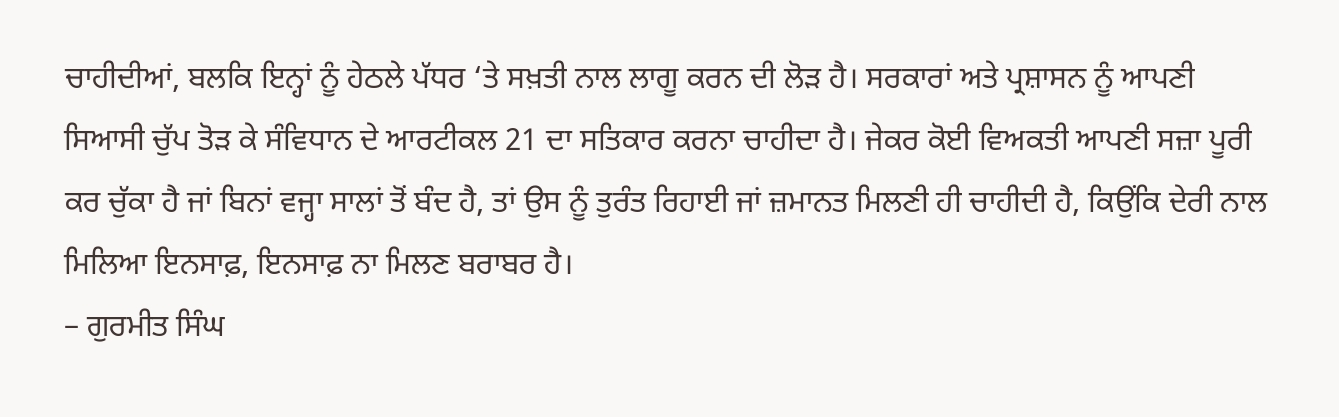ਚਾਹੀਦੀਆਂ, ਬਲਕਿ ਇਨ੍ਹਾਂ ਨੂੰ ਹੇਠਲੇ ਪੱਧਰ ‘ਤੇ ਸਖ਼ਤੀ ਨਾਲ ਲਾਗੂ ਕਰਨ ਦੀ ਲੋੜ ਹੈ। ਸਰਕਾਰਾਂ ਅਤੇ ਪ੍ਰਸ਼ਾਸਨ ਨੂੰ ਆਪਣੀ ਸਿਆਸੀ ਚੁੱਪ ਤੋੜ ਕੇ ਸੰਵਿਧਾਨ ਦੇ ਆਰਟੀਕਲ 21 ਦਾ ਸਤਿਕਾਰ ਕਰਨਾ ਚਾਹੀਦਾ ਹੈ। ਜੇਕਰ ਕੋਈ ਵਿਅਕਤੀ ਆਪਣੀ ਸਜ਼ਾ ਪੂਰੀ ਕਰ ਚੁੱਕਾ ਹੈ ਜਾਂ ਬਿਨਾਂ ਵਜ੍ਹਾ ਸਾਲਾਂ ਤੋਂ ਬੰਦ ਹੈ, ਤਾਂ ਉਸ ਨੂੰ ਤੁਰੰਤ ਰਿਹਾਈ ਜਾਂ ਜ਼ਮਾਨਤ ਮਿਲਣੀ ਹੀ ਚਾਹੀਦੀ ਹੈ, ਕਿਉਂਕਿ ਦੇਰੀ ਨਾਲ ਮਿਲਿਆ ਇਨਸਾਫ਼, ਇਨਸਾਫ਼ ਨਾ ਮਿਲਣ ਬਰਾਬਰ ਹੈ।
– ਗੁਰਮੀਤ ਸਿੰਘ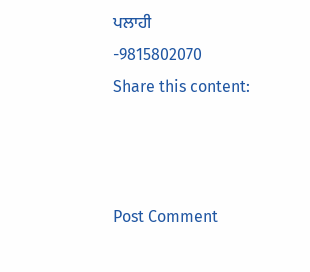ਪਲਾਹੀ
-9815802070
Share this content:



Post Comment